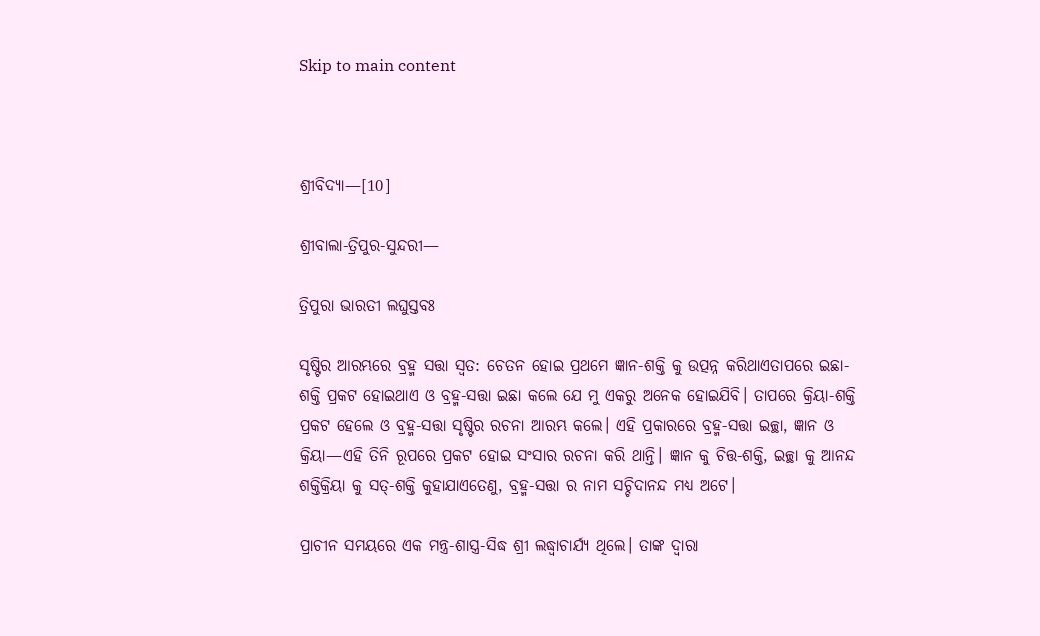Skip to main content



ଶ୍ରୀବିଦ୍ୟା—[10]

ଶ୍ରୀବାଲା-ତ୍ରିପୁର-ସୁନ୍ଦରୀ—

ତ୍ରିପୁରା ଭାରତୀ ଲଘୁସ୍ତବଃ

ସୃଷ୍ଟିର ଆରମ୍ଭରେ ବ୍ରହ୍ମ ସତ୍ତା ସ୍ଵତ: ଚେତନ ହୋଇ ପ୍ରଥମେ ଜ୍ଞାନ-ଶକ୍ତି କୁ ଉତ୍ପନ୍ନ କରିଥାଏତାପରେ ଇଛା-ଶକ୍ତି ପ୍ରକଟ ହୋଇଥାଏ ଓ ବ୍ରହ୍ମ-ସତ୍ତା ଇଛା କଲେ ଯେ ମୁ ଏକରୁ ଅନେକ ହୋଇଯିବି। ତାପରେ କ୍ରିୟା-ଶକ୍ତି ପ୍ରକଟ ହେଲେ ଓ ବ୍ରହ୍ମ-ସତ୍ତା ସୃଷ୍ଟିର ରଚନା ଆରମ୍ଭ କଲେ। ଏହି ପ୍ରକାରରେ ବ୍ରହ୍ମ-ସତ୍ତା ଇଚ୍ଛା, ଜ୍ଞାନ ଓ କ୍ରିୟା—ଏହି ତିନି ରୂପରେ ପ୍ରକଟ ହୋଇ ସଂସାର ରଚନା କରି ଥାନ୍ତି। ଜ୍ଞାନ କୁ ଚିତ୍ତ-ଶକ୍ତି, ଇଚ୍ଛା କୁ ଆନନ୍ଦ ଶକ୍ତିକ୍ରିୟା କୁ ସତ୍-ଶକ୍ତି କୁହାଯାଏତେଣୁ, ବ୍ରହ୍ମ-ସତ୍ତା ର ନାମ ସଚ୍ଚିଦାନନ୍ଦ ମଧ୍ୟ ଅଟେ।

ପ୍ରାଚୀନ ସମୟରେ ଏକ ମନ୍ତ୍ର-ଶାସ୍ତ୍ର-ସିଦ୍ଧ ଶ୍ରୀ ଲଦ୍ଧ୍ୱାଚାର୍ଯ୍ୟ ଥିଲେ। ତାଙ୍କ ଦ୍ଵାରା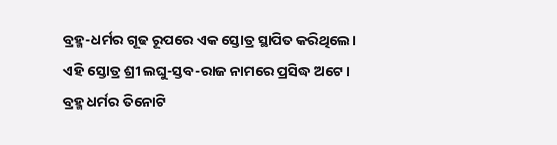ବ୍ରହ୍ମ-ଧର୍ମର ଗୂଢ ରୂପରେ ଏକ ସ୍ତୋତ୍ର ସ୍ଥାପିତ କରିଥିଲେ। ଏହି ସ୍ତୋତ୍ର ଶ୍ରୀ ଲଘୁ-ସ୍ତବ-ରାଜ ନାମରେ ପ୍ରସିଦ୍ଧ ଅଟେ। ବ୍ରହ୍ମ ଧର୍ମର ତିନୋଟି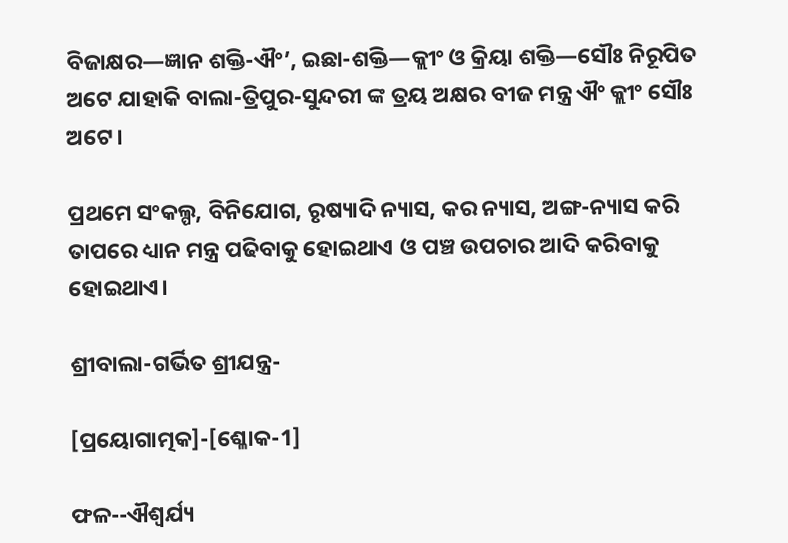ବିଜାକ୍ଷର—ଜ୍ଞାନ ଶକ୍ତି-ଐଂ’, ଇଛା-ଶକ୍ତି—କ୍ଲୀଂ ଓ କ୍ରିୟା ଶକ୍ତି—ସୌଃ ନିରୂପିତ ଅଟେ ଯାହାକି ବାଲା-ତ୍ରିପୁର-ସୁନ୍ଦରୀ ଙ୍କ ତ୍ରୟ ଅକ୍ଷର ବୀଜ ମନ୍ତ୍ର ଐଂ କ୍ଲୀଂ ସୌଃ ଅଟେ।

ପ୍ରଥମେ ସଂକଲ୍ପ, ବିନିଯୋଗ, ରୃଷ୍ୟାଦି ନ୍ୟାସ, କର ନ୍ୟାସ, ଅଙ୍ଗ-ନ୍ୟାସ କରି ତାପରେ ଧ୍ୟାନ ମନ୍ତ୍ର ପଢିବାକୁ ହୋଇଥାଏ ଓ ପଞ୍ଚ ଉପଚାର ଆଦି କରିବାକୁ ହୋଇଥାଏ।

ଶ୍ରୀବାଲା-ଗର୍ଭିତ ଶ୍ରୀଯନ୍ତ୍ର-

[ପ୍ରୟୋଗାତ୍ମକ]-[ଶ୍ଳୋକ-1]

ଫଳ--ଐଶ୍ଵର୍ଯ୍ୟ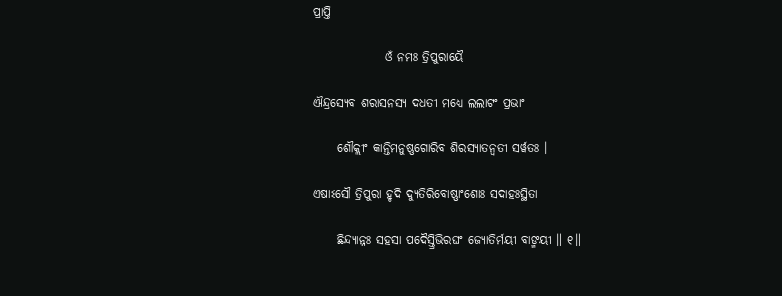ପ୍ରାପ୍ତି

               ଓଁ ନମଃ ତ୍ରିପୁରାୟୈ

ଐନ୍ଦ୍ରସ୍ୟେବ ଶରାସନସ୍ୟ ଦଧତୀ ମଧ୍ୟେ ଲଲାଟଂ ପ୍ରଭାଂ

     ଶୌକ୍ଲୀଂ କାନ୍ତିମନୁଷ୍ଣଗୋରିବ ଶିରସ୍ୟାତନ୍ୱତୀ ସର୍ୱତଃ ।

ଏଷାଽସୌ ତ୍ରିପୁରା ହୃଦି ଦ୍ୟୁତିରିବୋଷ୍ଣାଂଶୋଃ ସଦାହଃସ୍ଥିତା

     ଛିନ୍ଦ୍ୟାନ୍ନଃ ସହସା ପଦୈସ୍ତ୍ରିଭିରଘଂ ଜ୍ୟୋତିର୍ମୟୀ ବାଙ୍ମୟୀ ॥ ୧॥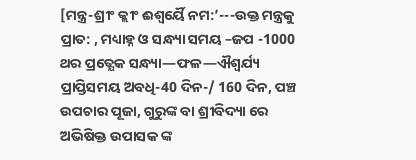[ମନ୍ତ୍ର-ଶ୍ରୀଂ କ୍ଲୀଂ ଈଶ୍ଵର୍ୟୈ ନମ:’---ଉକ୍ତ ମନ୍ତ୍ରକୁ ପ୍ରାତ: , ମଧ୍ୟାହ୍ନ ଓ ସନ୍ଧ୍ୟା ସମୟ –ଜପ -1000 ଥର ପ୍ରତ୍ଯେକ ସନ୍ଧ୍ୟା—ଫଳ—ଐଶ୍ଵର୍ଯ୍ୟ ପ୍ରାପ୍ତିସମୟ ଅବଧି-40 ଦିନ-/ 160 ଦିନ, ପଞ୍ଚ ଉପଚାର ପୂଜା, ଗୁରୁଙ୍କ ବା ଶ୍ରୀବିଦ୍ୟା ରେ ଅଭିଷିକ୍ତ ଉପାସକ ଙ୍କ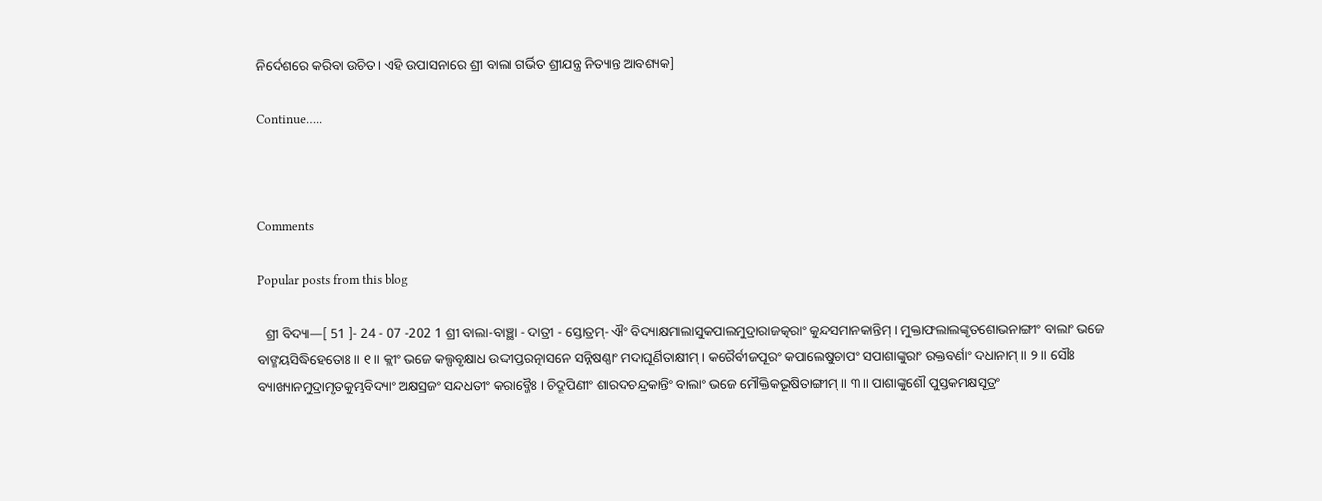ନିର୍ଦେଶରେ କରିବା ଉଚିତ। ଏହି ଉପାସନାରେ ଶ୍ରୀ ବାଲା ଗର୍ଭିତ ଶ୍ରୀଯନ୍ତ୍ର ନିତ୍ୟାନ୍ତ ଆବଶ୍ୟକ]

Continue…..



Comments

Popular posts from this blog

  ଶ୍ରୀ ବିଦ୍ୟା—[ 51 ]- 24 - 07 -202 1 ଶ୍ରୀ ବାଲା-ବାଞ୍ଛା - ଦାତ୍ରୀ - ସ୍ତୋତ୍ରମ୍- ଐଂ ବିଦ୍ୟାକ୍ଷମାଲାସୁକପାଲମୁଦ୍ରାରାଜତ୍କରାଂ କୁନ୍ଦସମାନକାନ୍ତିମ୍ । ମୁକ୍ତାଫଲାଲଙ୍କୃତଶୋଭନାଙ୍ଗୀଂ ବାଲାଂ ଭଜେ ବାଙ୍ମୟସିଦ୍ଧିହେତୋଃ ॥ ୧॥ କ୍ଲୀଂ ଭଜେ କଲ୍ପବୃକ୍ଷାଧ ଉଦ୍ଦୀପ୍ତରତ୍ନାସନେ ସନ୍ନିଷଣ୍ଣାଂ ମଦାଘୂର୍ଣିତାକ୍ଷୀମ୍ । କରୈର୍ବୀଜପୂରଂ କପାଲେଷୁଚାପଂ ସପାଶାଙ୍କୁରାଂ ରକ୍ତବର୍ଣାଂ ଦଧାନାମ୍ ॥ ୨ ॥ ସୌଃ ବ୍ୟାଖ୍ୟାନମୁଦ୍ରାମୃତକୁମ୍ଭବିଦ୍ୟାଂ ଅକ୍ଷସ୍ରଜଂ ସନ୍ଦଧତୀଂ କରାବ୍ଜୈଃ । ଚିଦ୍ରୂପିଣୀଂ ଶାରଦଚନ୍ଦ୍ରକାନ୍ତିଂ ବାଲାଂ ଭଜେ ମୌକ୍ତିକଭୂଷିତାଙ୍ଗୀମ୍ ॥ ୩॥ ପାଶାଙ୍କୁଶୌ ପୁସ୍ତକମକ୍ଷସୂତ୍ରଂ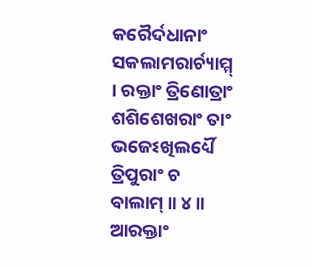କରୈର୍ଦଧାନାଂ ସକଲାମରାର୍ଚ୍ୟାମ୍ମ୍ । ରକ୍ତାଂ ତ୍ରିଣୋତ୍ରାଂ ଶଶିଶେଖରାଂ ତାଂ ଭଜେଽଖିଲର୍ଧ୍ୟୈ ତ୍ରିପୁରାଂ ଚ ବାଲାମ୍ ॥ ୪॥ ଆରକ୍ତାଂ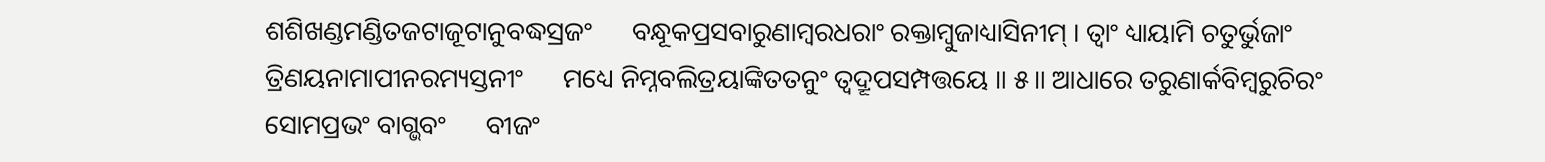ଶଶିଖଣ୍ଡମଣ୍ଡିତଜଟାଜୂଟାନୁବଦ୍ଧସ୍ରଜଂ      ବନ୍ଧୂକପ୍ରସବାରୁଣାମ୍ବରଧରାଂ ରକ୍ତାମ୍ବୁଜାଧ୍ୟାସିନୀମ୍ । ତ୍ୱାଂ ଧ୍ୟାୟାମି ଚତୁର୍ଭୁଜାଂ ତ୍ରିଣୟନାମାପୀନରମ୍ୟସ୍ତନୀଂ      ମଧ୍ୟେ ନିମ୍ନବଲିତ୍ରୟାଙ୍କିତତନୁଂ ତ୍ୱଦ୍ରୂପସମ୍ପତ୍ତୟେ ॥ ୫॥ ଆଧାରେ ତରୁଣାର୍କବିମ୍ବରୁଚିରଂ ସୋମପ୍ରଭଂ ବାଗ୍ଭବଂ      ବୀଜଂ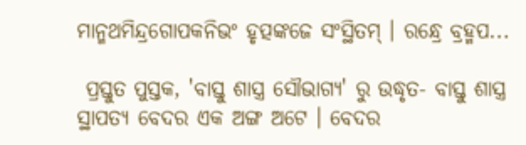ମାନ୍ମଥମିନ୍ଦ୍ରଗୋପକନିଭଂ ହୃତ୍ପଙ୍କଜେ ସଂସ୍ଥିତମ୍ । ରନ୍ଧ୍ରେ ବ୍ରହ୍ମପ...

 ପ୍ରସ୍ତୁତ ପୁସ୍ତକ, 'ବାସ୍ତୁ ଶାସ୍ତ୍ର ସୌଭାଗ୍ୟ' ରୁ ଉଦ୍ଧୃତ- ବାସ୍ତୁ ଶାସ୍ତ୍ର ସ୍ଥାପତ୍ୟ ବେଦର ଏକ ଅଙ୍ଗ ଅଟେ । ବେଦର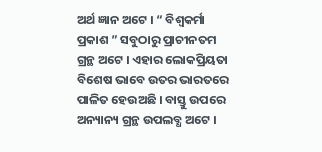ଅର୍ଥ ଜ୍ଞାନ ଅଟେ । “ ବିଶ୍ୱକର୍ମା ପ୍ରକାଶ ” ସବୁଠାରୁ ପ୍ରାଚୀନତମ ଗ୍ରନ୍ଥ ଅଟେ । ଏହାର ଲୋକପ୍ରିୟତା ବିଶେଷ ଭାବେ ଉତର ଭାରତରେ ପାଳିତ ହେଉଅଛି । ବାସ୍ତୁ ଉପରେ ଅନ୍ୟାନ୍ୟ ଗ୍ରନ୍ଥ ଉପଲବ୍ଧ ଅଟେ ।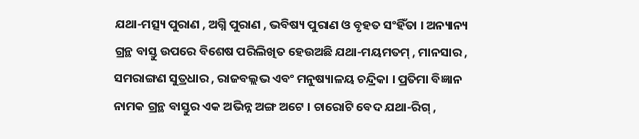ଯଥା-ମତ୍ସ୍ୟ ପୁରାଣ , ଅଗ୍ନି ପୁରାଣ , ଭବିଷ୍ୟ ପୁରାଣ ଓ ବୃହତ ସଂହିଁତା । ଅନ୍ୟାନ୍ୟ ଗ୍ରନ୍ଥ ବାସ୍ତୁ ଉପରେ ବିଶେଷ ପରିଲିଖିତ ହେଉଅଛି ଯଥା-ମୟମତମ୍‌ , ମାନସାର , ସମରାଙ୍ଗଣ ସୁତ୍ରଧାର , ରାଜବଲ୍ଲଭ ଏବଂ ମନୁଷ୍ୟାଳୟ ଚନ୍ଦ୍ରିକା । ପ୍ରତିମା ବିଜ୍ଞାନ ନାମକ ଗ୍ରନ୍ଥ ବାସ୍ତୁର ଏକ ଅଭିନ୍ନ ଅଙ୍ଗ ଅଟେ । ଚାରୋଟି ବେଦ ଯଥା-ରିଗ୍‌ ,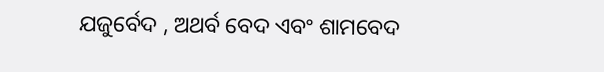ଯଜୁର୍ବେଦ , ଅଥର୍ବ ବେଦ ଏବଂ ଶାମବେଦ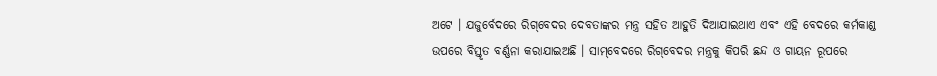ଅଟେ । ଯଜୁର୍ବେଦରେ ରିଗ୍‌ବେଦର ଦେବତାଙ୍କର ମନ୍ତ୍ର ସହିତ ଆହୁତି ଦିଆଯାଇଥାଏ ଏବଂ ଏହି ବେଦରେ କର୍ମକାଣ୍ଡ ଉପରେ ବିସ୍ତୃତ ବର୍ଣ୍ଣନା କରାଯାଇଅଛି । ସାମ୍‌ବେଦରେ ରିଗ୍‌ବେଦର ମନ୍ତ୍ରକୁ କିପରି ଛନ୍ଦ ଓ ଗାୟନ ରୂପରେ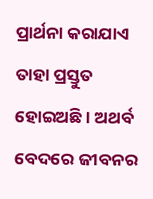ପ୍ରାର୍ଥନା କରାଯାଏ ତାହା ପ୍ରସ୍ତୁତ ହୋଇଅଛି । ଅଥର୍ବ ବେଦରେ ଜୀବନର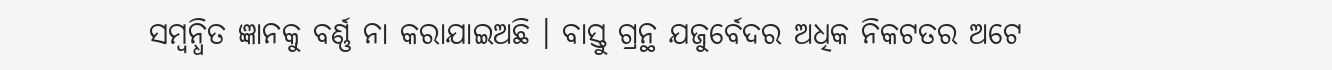ସମ୍ବନ୍ଧିତ ଜ୍ଞାନକୁ ବର୍ଣ୍ଣ ନା କରାଯାଇଅଛି । ବାସ୍ତୁ ଗ୍ରନ୍ଥ ଯଜୁର୍ବେଦର ଅଧିକ ନିକଟତର ଅଟେ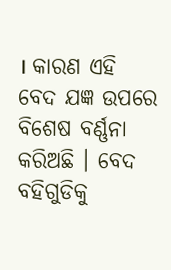। କାରଣ ଏହି ବେଦ ଯଜ୍ଞ ଉପରେ ବିଶେଷ ବର୍ଣ୍ଣନା କରିଅଛି । ବେଦ ବହିଗୁଡିକୁ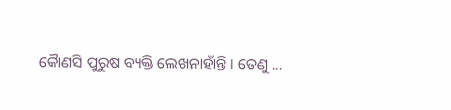କୈାଣସି ପୁରୁଷ ବ୍ୟକ୍ତି ଲେଖନାହାଁନ୍ତି । ତେଣୁ ...